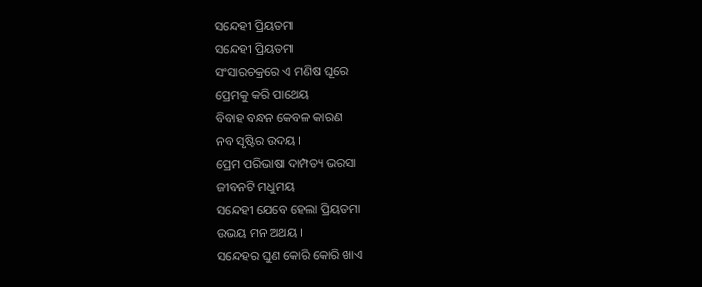ସନ୍ଦେହୀ ପ୍ରିୟତମା
ସନ୍ଦେହୀ ପ୍ରିୟତମା
ସଂସାରଚକ୍ରରେ ଏ ମଣିଷ ଘୂରେ
ପ୍ରେମକୁ କରି ପାଥେୟ
ବିବାହ ବନ୍ଧନ କେବଳ କାରଣ
ନବ ସୃଷ୍ଟିର ଉଦୟ ।
ପ୍ରେମ ପରିଭାଷା ଦାମ୍ପତ୍ୟ ଭରସା
ଜୀବନଟି ମଧୁମୟ
ସନ୍ଦେହୀ ଯେବେ ହେଲା ପ୍ରିୟତମା
ଉଭୟ ମନ ଅଥୟ ।
ସନ୍ଦେହର ଘୁଣ କୋରି କୋରି ଖାଏ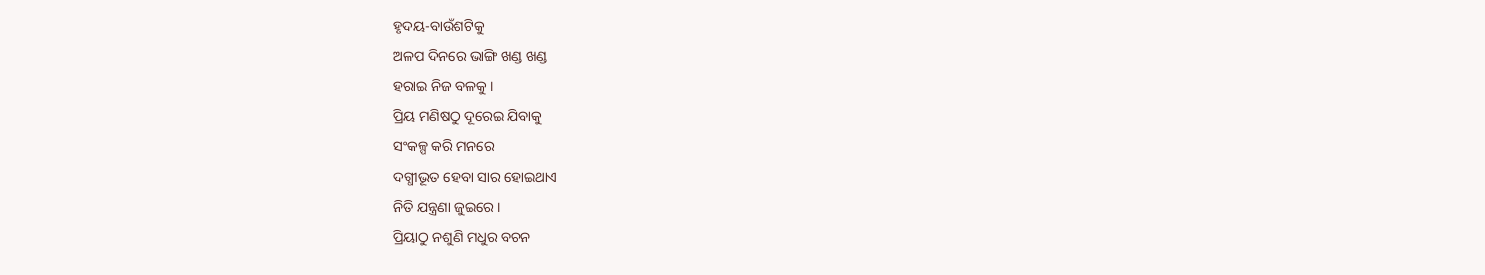ହୃଦୟ-ବାଉଁଶଟିକୁ
ଅଳପ ଦିନରେ ଭାଙ୍ଗି ଖଣ୍ଡ ଖଣ୍ଡ
ହରାଇ ନିଜ ବଳକୁ ।
ପ୍ରିୟ ମଣିଷଠୁ ଦୂରେଇ ଯିବାକୁ
ସଂକଳ୍ପ କରି ମନରେ
ଦଗ୍ଧୀଭୂତ ହେବା ସାର ହୋଇଥାଏ
ନିତି ଯନ୍ତ୍ରଣା ଜୁଇରେ ।
ପ୍ରିୟାଠୁ ନଶୁଣି ମଧୁର ବଚନ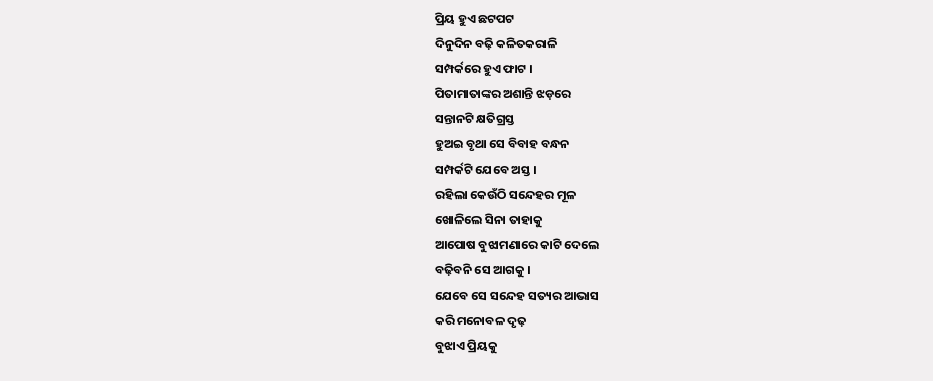ପ୍ରିୟ ହୁଏ ଛଟପଟ
ଦିନୁଦିନ ବଢ଼ି କଳିତକରାଳି
ସମ୍ପର୍କରେ ହୁଏ ଫାଟ ।
ପିତାମାତାଙ୍କର ଅଶାନ୍ତି ଝଡ଼ରେ
ସନ୍ତାନଟି କ୍ଷତିଗ୍ରସ୍ତ
ହୁଅଇ ବୃଥା ସେ ବିବାହ ବନ୍ଧନ
ସମ୍ପର୍କଟି ଯେବେ ଅସ୍ତ ।
ରହିଲା କେଉଁଠି ସନ୍ଦେହର ମୂଳ
ଖୋଳିଲେ ସିନା ତାହାକୁ
ଆପୋଷ ବୁଝାମଣାରେ କାଟି ଦେଲେ
ବଢ଼ିବନି ସେ ଆଗକୁ ।
ଯେବେ ସେ ସନ୍ଦେହ ସତ୍ୟର ଆଭାସ
କରି ମନୋବଳ ଦୃଢ଼
ବୁଝାଏ ପ୍ରିୟକୁ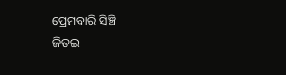ପ୍ରେମବାରି ସିଞ୍ଚି
ଜିତଇ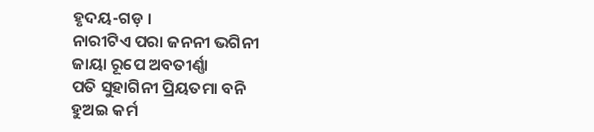ହୃଦୟ-ଗଡ଼ ।
ନାରୀଟିଏ ପରା ଜନନୀ ଭଗିନୀ
ଜାୟା ରୂପେ ଅବତୀର୍ଣ୍ଣା
ପତି ସୁହାଗିନୀ ପ୍ରିୟତମା ବନି
ହୁଅଇ କର୍ମ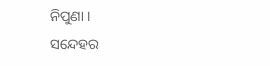ନିପୁଣା ।
ସନ୍ଦେହର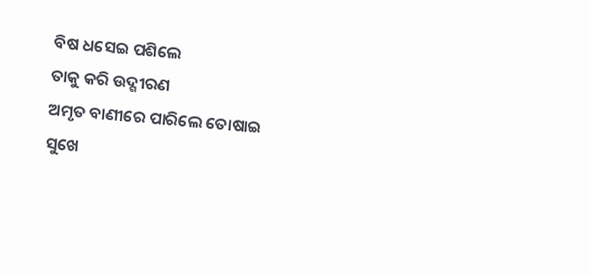ବିଷ ଧସେଇ ପଶିଲେ
ତାକୁ କରି ଉଦ୍ଗୀରଣ
ଅମୃତ ବାଣୀରେ ପାରିଲେ ତୋଷାଇ
ସୁଖେ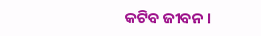କଟିବ ଜୀବନ ।